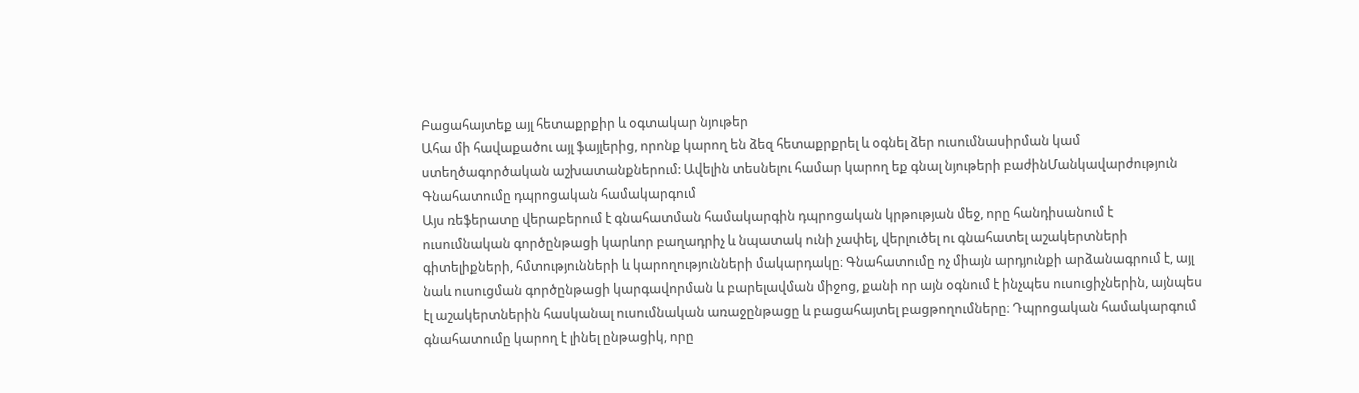Բացահայտեք այլ հետաքրքիր և օգտակար նյութեր
Ահա մի հավաքածու այլ ֆայլերից, որոնք կարող են ձեզ հետաքրքրել և օգնել ձեր ուսումնասիրման կամ ստեղծագործական աշխատանքներում: Ավելին տեսնելու համար կարող եք գնալ նյութերի բաժինՄանկավարժություն
Գնահատումը դպրոցական համակարգում
Այս ռեֆերատը վերաբերում է գնահատման համակարգին դպրոցական կրթության մեջ, որը հանդիսանում է ուսումնական գործընթացի կարևոր բաղադրիչ և նպատակ ունի չափել, վերլուծել ու գնահատել աշակերտների գիտելիքների, հմտությունների և կարողությունների մակարդակը։ Գնահատումը ոչ միայն արդյունքի արձանագրում է, այլ նաև ուսուցման գործընթացի կարգավորման և բարելավման միջոց, քանի որ այն օգնում է ինչպես ուսուցիչներին, այնպես էլ աշակերտներին հասկանալ ուսումնական առաջընթացը և բացահայտել բացթողումները։ Դպրոցական համակարգում գնահատումը կարող է լինել ընթացիկ, որը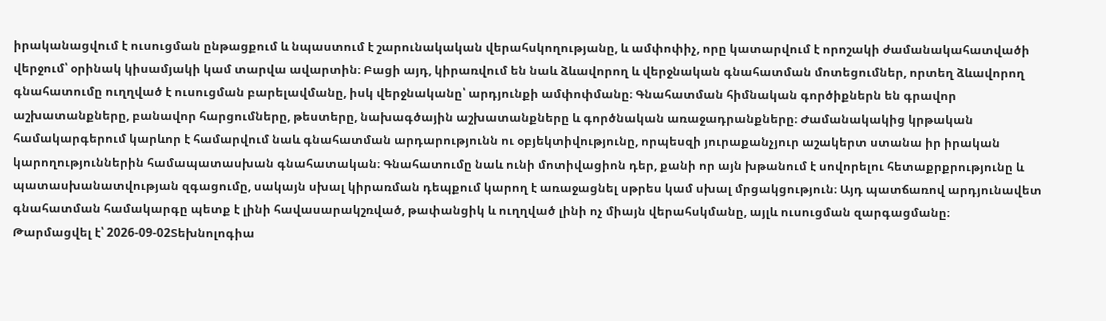իրականացվում է ուսուցման ընթացքում և նպաստում է շարունակական վերահսկողությանը, և ամփոփիչ, որը կատարվում է որոշակի ժամանակահատվածի վերջում՝ օրինակ կիսամյակի կամ տարվա ավարտին։ Բացի այդ, կիրառվում են նաև ձևավորող և վերջնական գնահատման մոտեցումներ, որտեղ ձևավորող գնահատումը ուղղված է ուսուցման բարելավմանը, իսկ վերջնականը՝ արդյունքի ամփոփմանը։ Գնահատման հիմնական գործիքներն են գրավոր աշխատանքները, բանավոր հարցումները, թեստերը, նախագծային աշխատանքները և գործնական առաջադրանքները։ Ժամանակակից կրթական համակարգերում կարևոր է համարվում նաև գնահատման արդարությունն ու օբյեկտիվությունը, որպեսզի յուրաքանչյուր աշակերտ ստանա իր իրական կարողություններին համապատասխան գնահատական։ Գնահատումը նաև ունի մոտիվացիոն դեր, քանի որ այն խթանում է սովորելու հետաքրքրությունը և պատասխանատվության զգացումը, սակայն սխալ կիրառման դեպքում կարող է առաջացնել սթրես կամ սխալ մրցակցություն։ Այդ պատճառով արդյունավետ գնահատման համակարգը պետք է լինի հավասարակշռված, թափանցիկ և ուղղված լինի ոչ միայն վերահսկմանը, այլև ուսուցման զարգացմանը։
Թարմացվել է՝ 2026-09-02Տեխնոլոգիա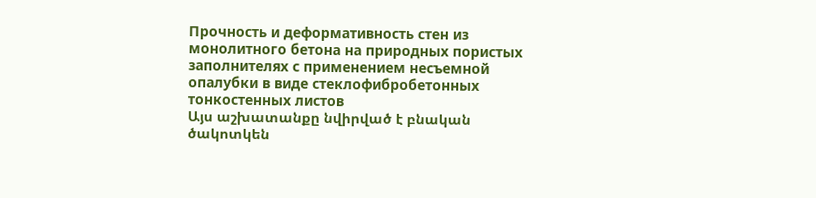Прочность и деформативность стен из монолитного бетона на природных пористых заполнителях с применением несъемной опалубки в виде стеклофибробетонных тонкостенных листов
Այս աշխատանքը նվիրված է բնական ծակոտկեն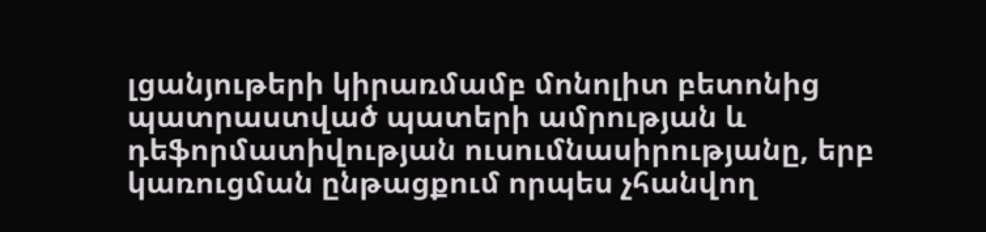լցանյութերի կիրառմամբ մոնոլիտ բետոնից պատրաստված պատերի ամրության և դեֆորմատիվության ուսումնասիրությանը, երբ կառուցման ընթացքում որպես չհանվող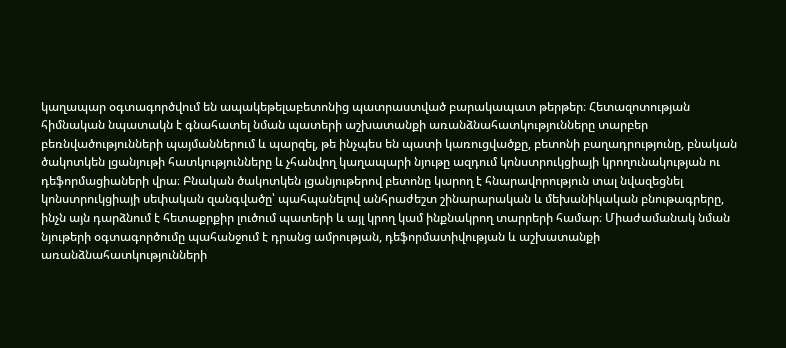կաղապար օգտագործվում են ապակեթելաբետոնից պատրաստված բարակապատ թերթեր։ Հետազոտության հիմնական նպատակն է գնահատել նման պատերի աշխատանքի առանձնահատկությունները տարբեր բեռնվածությունների պայմաններում և պարզել, թե ինչպես են պատի կառուցվածքը, բետոնի բաղադրությունը, բնական ծակոտկեն լցանյութի հատկությունները և չհանվող կաղապարի նյութը ազդում կոնստրուկցիայի կրողունակության ու դեֆորմացիաների վրա։ Բնական ծակոտկեն լցանյութերով բետոնը կարող է հնարավորություն տալ նվազեցնել կոնստրուկցիայի սեփական զանգվածը՝ պահպանելով անհրաժեշտ շինարարական և մեխանիկական բնութագրերը, ինչն այն դարձնում է հետաքրքիր լուծում պատերի և այլ կրող կամ ինքնակրող տարրերի համար։ Միաժամանակ նման նյութերի օգտագործումը պահանջում է դրանց ամրության, դեֆորմատիվության և աշխատանքի առանձնահատկությունների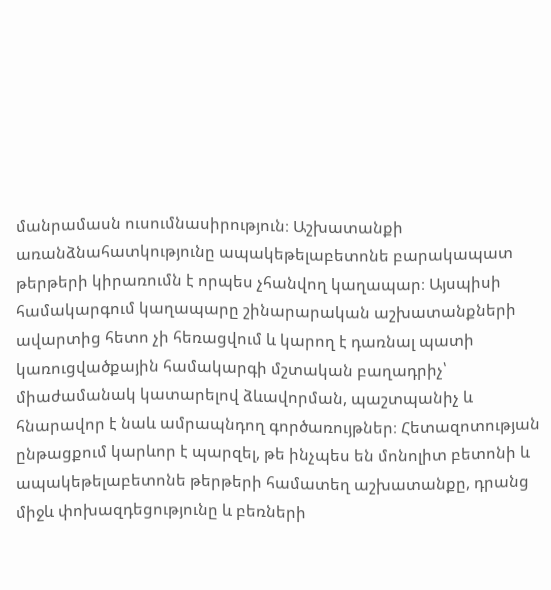մանրամասն ուսումնասիրություն։ Աշխատանքի առանձնահատկությունը ապակեթելաբետոնե բարակապատ թերթերի կիրառումն է որպես չհանվող կաղապար։ Այսպիսի համակարգում կաղապարը շինարարական աշխատանքների ավարտից հետո չի հեռացվում և կարող է դառնալ պատի կառուցվածքային համակարգի մշտական բաղադրիչ՝ միաժամանակ կատարելով ձևավորման, պաշտպանիչ և հնարավոր է նաև ամրապնդող գործառույթներ։ Հետազոտության ընթացքում կարևոր է պարզել, թե ինչպես են մոնոլիտ բետոնի և ապակեթելաբետոնե թերթերի համատեղ աշխատանքը, դրանց միջև փոխազդեցությունը և բեռների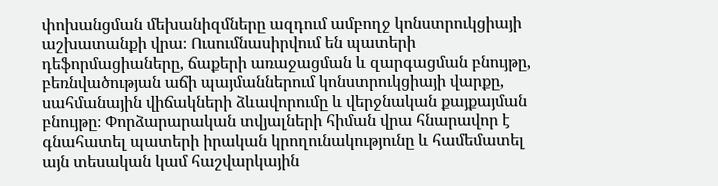փոխանցման մեխանիզմները ազդում ամբողջ կոնստրուկցիայի աշխատանքի վրա։ Ուսումնասիրվում են պատերի դեֆորմացիաները, ճաքերի առաջացման և զարգացման բնույթը, բեռնվածության աճի պայմաններում կոնստրուկցիայի վարքը, սահմանային վիճակների ձևավորումը և վերջնական քայքայման բնույթը։ Փորձարարական տվյալների հիման վրա հնարավոր է գնահատել պատերի իրական կրողունակությունը և համեմատել այն տեսական կամ հաշվարկային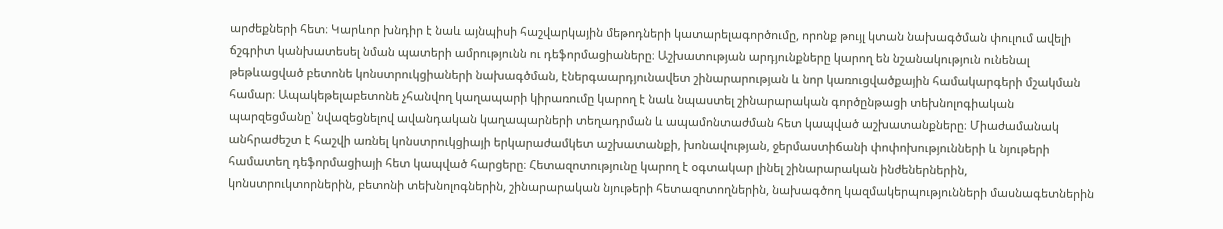արժեքների հետ։ Կարևոր խնդիր է նաև այնպիսի հաշվարկային մեթոդների կատարելագործումը, որոնք թույլ կտան նախագծման փուլում ավելի ճշգրիտ կանխատեսել նման պատերի ամրությունն ու դեֆորմացիաները։ Աշխատության արդյունքները կարող են նշանակություն ունենալ թեթևացված բետոնե կոնստրուկցիաների նախագծման, էներգաարդյունավետ շինարարության և նոր կառուցվածքային համակարգերի մշակման համար։ Ապակեթելաբետոնե չհանվող կաղապարի կիրառումը կարող է նաև նպաստել շինարարական գործընթացի տեխնոլոգիական պարզեցմանը՝ նվազեցնելով ավանդական կաղապարների տեղադրման և ապամոնտաժման հետ կապված աշխատանքները։ Միաժամանակ անհրաժեշտ է հաշվի առնել կոնստրուկցիայի երկարաժամկետ աշխատանքի, խոնավության, ջերմաստիճանի փոփոխությունների և նյութերի համատեղ դեֆորմացիայի հետ կապված հարցերը։ Հետազոտությունը կարող է օգտակար լինել շինարարական ինժեներներին, կոնստրուկտորներին, բետոնի տեխնոլոգներին, շինարարական նյութերի հետազոտողներին, նախագծող կազմակերպությունների մասնագետներին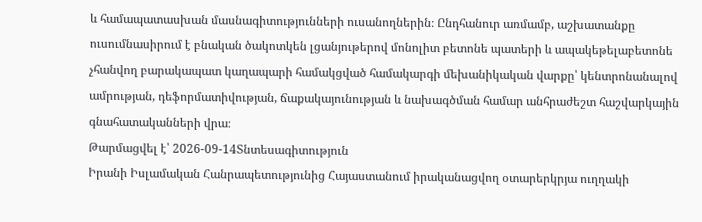և համապատասխան մասնագիտությունների ուսանողներին։ Ընդհանուր առմամբ, աշխատանքը ուսումնասիրում է բնական ծակոտկեն լցանյութերով մոնոլիտ բետոնե պատերի և ապակեթելաբետոնե չհանվող բարակապատ կաղապարի համակցված համակարգի մեխանիկական վարքը՝ կենտրոնանալով ամրության, դեֆորմատիվության, ճաքակայունության և նախագծման համար անհրաժեշտ հաշվարկային գնահատականների վրա։
Թարմացվել է՝ 2026-09-14Տնտեսագիտություն
Իրանի Իսլամական Հանրապետությունից Հայաստանում իրականացվող օտարերկրյա ուղղակի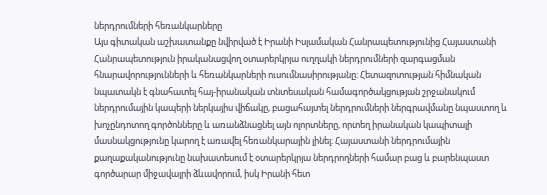ներդրումների հեռանկարները
Այս գիտական աշխատանքը նվիրված է Իրանի Իսլամական Հանրապետությունից Հայաստանի Հանրապետություն իրականացվող օտարերկրյա ուղղակի ներդրումների զարգացման հնարավորությունների և հեռանկարների ուսումնասիրությանը։ Հետազոտության հիմնական նպատակն է գնահատել հայ-իրանական տնտեսական համագործակցության շրջանակում ներդրումային կապերի ներկայիս վիճակը, բացահայտել ներդրումների ներգրավմանը նպաստող և խոչընդոտող գործոնները և առանձնացնել այն ոլորտները, որտեղ իրանական կապիտալի մասնակցությունը կարող է առավել հեռանկարային լինել։ Հայաստանի ներդրումային քաղաքականությունը նախատեսում է օտարերկրյա ներդրողների համար բաց և բարենպաստ գործարար միջավայրի ձևավորում, իսկ Իրանի հետ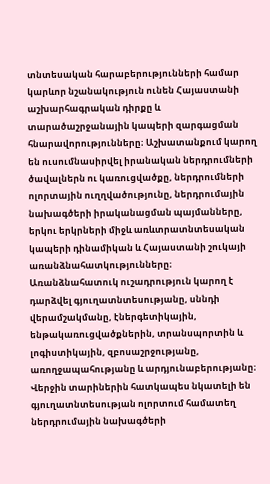տնտեսական հարաբերությունների համար կարևոր նշանակություն ունեն Հայաստանի աշխարհագրական դիրքը և տարածաշրջանային կապերի զարգացման հնարավորությունները։ Աշխատանքում կարող են ուսումնասիրվել իրանական ներդրումների ծավալներն ու կառուցվածքը, ներդրումների ոլորտային ուղղվածությունը, ներդրումային նախագծերի իրականացման պայմանները, երկու երկրների միջև առևտրատնտեսական կապերի դինամիկան և Հայաստանի շուկայի առանձնահատկությունները։ Առանձնահատուկ ուշադրություն կարող է դարձվել գյուղատնտեսությանը, սննդի վերամշակմանը, էներգետիկային, ենթակառուցվածքներին, տրանսպորտին և լոգիստիկային, զբոսաշրջությանը, առողջապահությանը և արդյունաբերությանը։ Վերջին տարիներին հատկապես նկատելի են գյուղատնտեսության ոլորտում համատեղ ներդրումային նախագծերի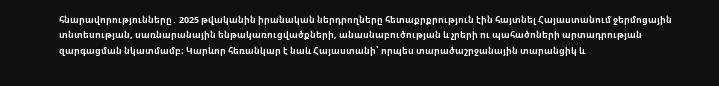հնարավորությունները․ 2025 թվականին իրանական ներդրողները հետաքրքրություն էին հայտնել Հայաստանում ջերմոցային տնտեսության, սառնարանային ենթակառուցվածքների, անասնաբուծության և չրերի ու պահածոների արտադրության զարգացման նկատմամբ։ Կարևոր հեռանկար է նաև Հայաստանի՝ որպես տարածաշրջանային տարանցիկ և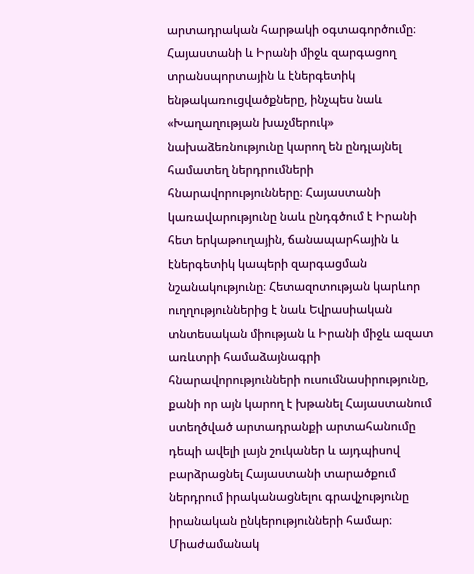արտադրական հարթակի օգտագործումը։ Հայաստանի և Իրանի միջև զարգացող տրանսպորտային և էներգետիկ ենթակառուցվածքները, ինչպես նաև «Խաղաղության խաչմերուկ» նախաձեռնությունը կարող են ընդլայնել համատեղ ներդրումների հնարավորությունները։ Հայաստանի կառավարությունը նաև ընդգծում է Իրանի հետ երկաթուղային, ճանապարհային և էներգետիկ կապերի զարգացման նշանակությունը։ Հետազոտության կարևոր ուղղություններից է նաև Եվրասիական տնտեսական միության և Իրանի միջև ազատ առևտրի համաձայնագրի հնարավորությունների ուսումնասիրությունը, քանի որ այն կարող է խթանել Հայաստանում ստեղծված արտադրանքի արտահանումը դեպի ավելի լայն շուկաներ և այդպիսով բարձրացնել Հայաստանի տարածքում ներդրում իրականացնելու գրավչությունը իրանական ընկերությունների համար։ Միաժամանակ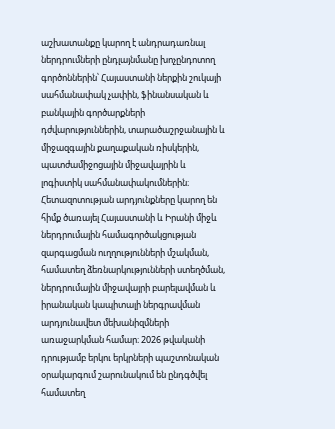աշխատանքը կարող է անդրադառնալ ներդրումների ընդլայնմանը խոչընդոտող գործոններին՝ Հայաստանի ներքին շուկայի սահմանափակ չափին, ֆինանսական և բանկային գործարքների դժվարություններին, տարածաշրջանային և միջազգային քաղաքական ռիսկերին, պատժամիջոցային միջավայրին և լոգիստիկ սահմանափակումներին։ Հետազոտության արդյունքները կարող են հիմք ծառայել Հայաստանի և Իրանի միջև ներդրումային համագործակցության զարգացման ուղղությունների մշակման, համատեղ ձեռնարկությունների ստեղծման, ներդրումային միջավայրի բարելավման և իրանական կապիտալի ներգրավման արդյունավետ մեխանիզմների առաջարկման համար։ 2026 թվականի դրությամբ երկու երկրների պաշտոնական օրակարգում շարունակում են ընդգծվել համատեղ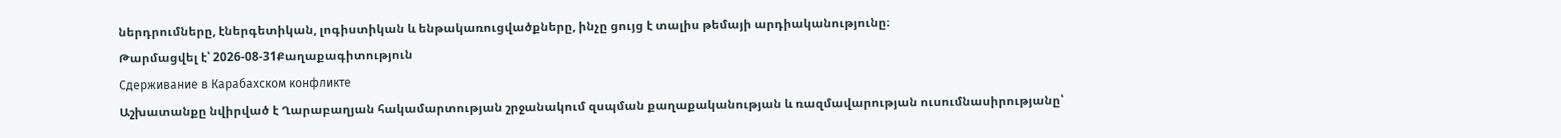ներդրումները, էներգետիկան, լոգիստիկան և ենթակառուցվածքները, ինչը ցույց է տալիս թեմայի արդիականությունը։
Թարմացվել է՝ 2026-08-31Քաղաքագիտություն
Сдерживание в Карабахском конфликте
Աշխատանքը նվիրված է Ղարաբաղյան հակամարտության շրջանակում զսպման քաղաքականության և ռազմավարության ուսումնասիրությանը՝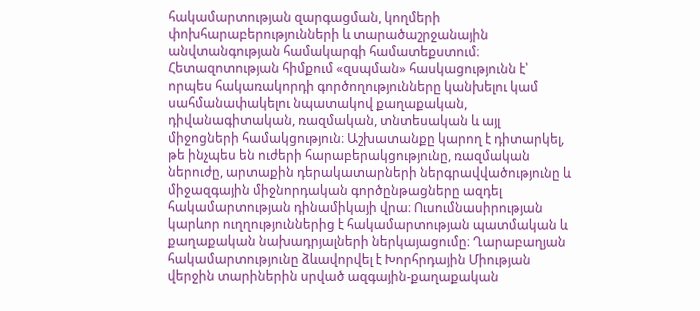հակամարտության զարգացման, կողմերի փոխհարաբերությունների և տարածաշրջանային անվտանգության համակարգի համատեքստում։ Հետազոտության հիմքում «զսպման» հասկացությունն է՝ որպես հակառակորդի գործողությունները կանխելու կամ սահմանափակելու նպատակով քաղաքական, դիվանագիտական, ռազմական, տնտեսական և այլ միջոցների համակցություն։ Աշխատանքը կարող է դիտարկել, թե ինչպես են ուժերի հարաբերակցությունը, ռազմական ներուժը, արտաքին դերակատարների ներգրավվածությունը և միջազգային միջնորդական գործընթացները ազդել հակամարտության դինամիկայի վրա։ Ուսումնասիրության կարևոր ուղղություններից է հակամարտության պատմական և քաղաքական նախադրյալների ներկայացումը։ Ղարաբաղյան հակամարտությունը ձևավորվել է Խորհրդային Միության վերջին տարիներին սրված ազգային-քաղաքական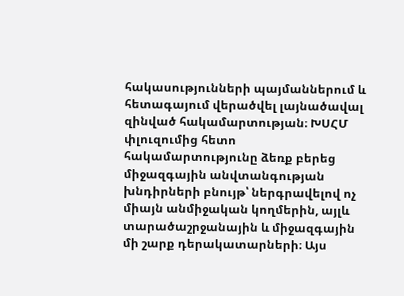հակասությունների պայմաններում և հետագայում վերածվել լայնածավալ զինված հակամարտության։ ԽՍՀՄ փլուզումից հետո հակամարտությունը ձեռք բերեց միջազգային անվտանգության խնդիրների բնույթ՝ ներգրավելով ոչ միայն անմիջական կողմերին, այլև տարածաշրջանային և միջազգային մի շարք դերակատարների։ Այս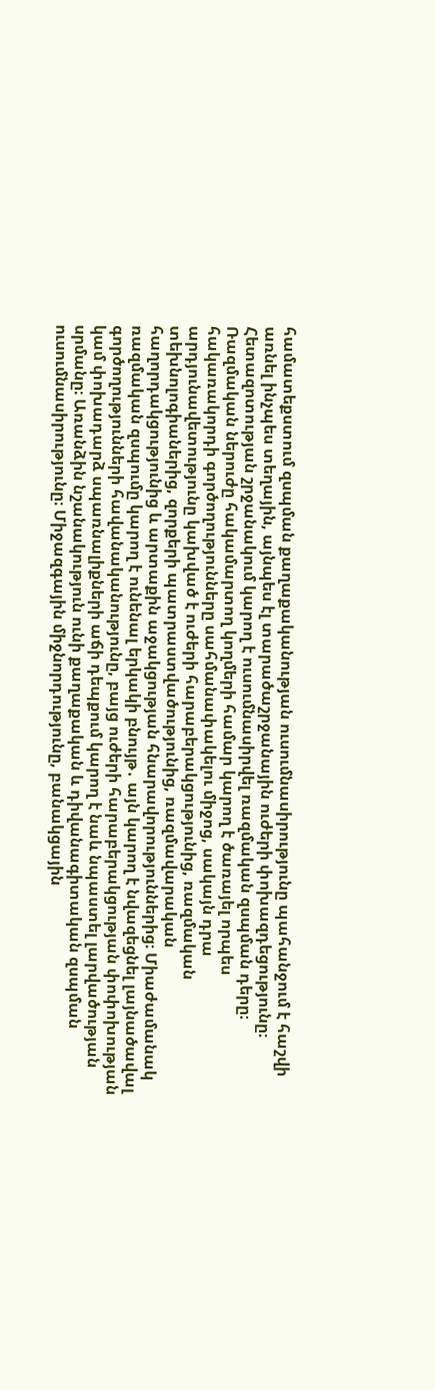համատեքստում զսպման քաղաքականության ուսումնասիրությունը պահանջում է հաշվի առնել ինչպես տեղային, այնպես էլ տարածաշրջանային ուժերի փոխազդեցությունը։ Հետազոտության շրջանակում կարող է ուսումնասիրվել ռազմական զսպման դերը։ Ռազմական ներուժը հակամարտող կողմերի համար կարող է ծառայել որպես հակառակորդի գործողությունները սահմանափակելու միջոց, սակայն դրա արդյունավետությունը կախված է ուժերի հարաբերակցությունից, ռազմական տեխնոլոգիաներից, զորքերի պատրաստվածությունից, ռազմավարական հաղորդակցությունից և արտաքին աջակցության հնարավորություններից։ Միաժամանակ ռազմական զսպումը կարող է ունենալ երկակի բնույթ․ այն կարող է նվազեցնել լայնածավալ գործողությունների հավանականությունը, բայց ուժերի հարաբերակցության փոփոխության կամ փոխադարձ սպառնալիքների աճի դեպքում կարող է նաև նպաստել լարվածության սրմանը։ Առանձին նշանակություն ունի քաղաքական և դիվանագիտական զսպման ուսումնասիրությունը։ Միջազգային միջնորդությունը, բանակցային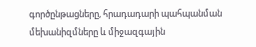գործընթացները, հրադադարի պահպանման մեխանիզմները և միջազգային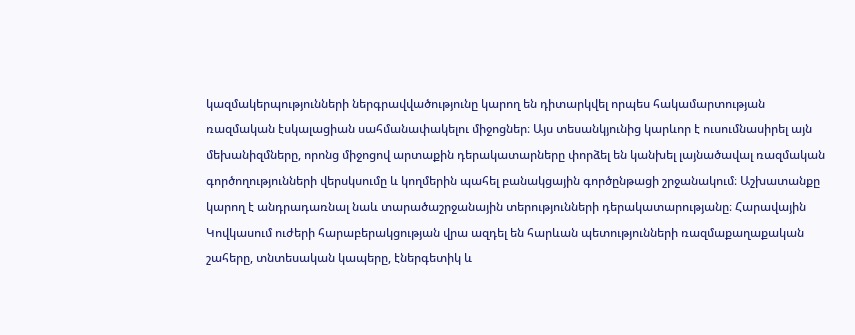կազմակերպությունների ներգրավվածությունը կարող են դիտարկվել որպես հակամարտության ռազմական էսկալացիան սահմանափակելու միջոցներ։ Այս տեսանկյունից կարևոր է ուսումնասիրել այն մեխանիզմները, որոնց միջոցով արտաքին դերակատարները փորձել են կանխել լայնածավալ ռազմական գործողությունների վերսկսումը և կողմերին պահել բանակցային գործընթացի շրջանակում։ Աշխատանքը կարող է անդրադառնալ նաև տարածաշրջանային տերությունների դերակատարությանը։ Հարավային Կովկասում ուժերի հարաբերակցության վրա ազդել են հարևան պետությունների ռազմաքաղաքական շահերը, տնտեսական կապերը, էներգետիկ և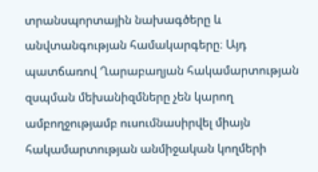տրանսպորտային նախագծերը և անվտանգության համակարգերը։ Այդ պատճառով Ղարաբաղյան հակամարտության զսպման մեխանիզմները չեն կարող ամբողջությամբ ուսումնասիրվել միայն հակամարտության անմիջական կողմերի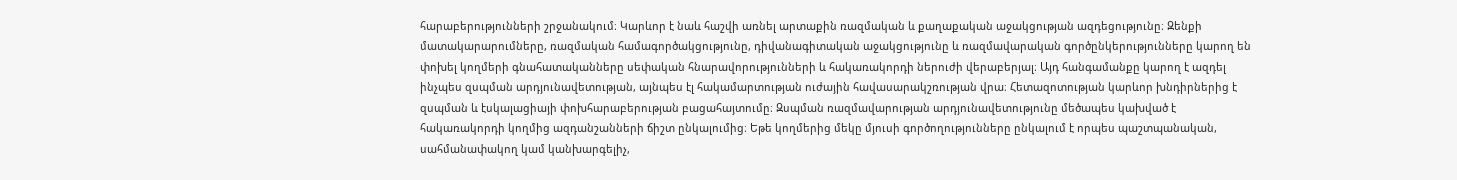հարաբերությունների շրջանակում։ Կարևոր է նաև հաշվի առնել արտաքին ռազմական և քաղաքական աջակցության ազդեցությունը։ Զենքի մատակարարումները, ռազմական համագործակցությունը, դիվանագիտական աջակցությունը և ռազմավարական գործընկերությունները կարող են փոխել կողմերի գնահատականները սեփական հնարավորությունների և հակառակորդի ներուժի վերաբերյալ։ Այդ հանգամանքը կարող է ազդել ինչպես զսպման արդյունավետության, այնպես էլ հակամարտության ուժային հավասարակշռության վրա։ Հետազոտության կարևոր խնդիրներից է զսպման և էսկալացիայի փոխհարաբերության բացահայտումը։ Զսպման ռազմավարության արդյունավետությունը մեծապես կախված է հակառակորդի կողմից ազդանշանների ճիշտ ընկալումից։ Եթե կողմերից մեկը մյուսի գործողությունները ընկալում է որպես պաշտպանական, սահմանափակող կամ կանխարգելիչ,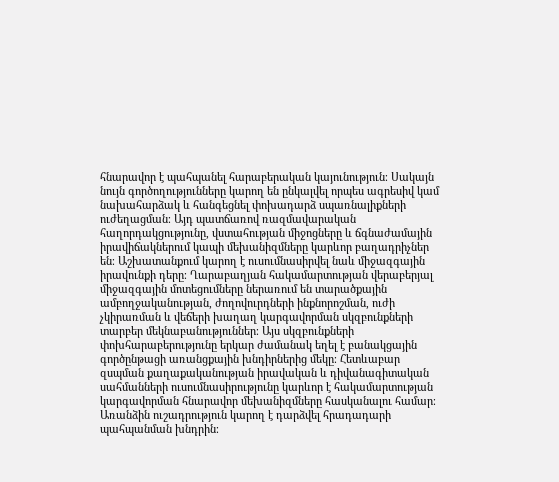հնարավոր է պահպանել հարաբերական կայունություն։ Սակայն նույն գործողությունները կարող են ընկալվել որպես ագրեսիվ կամ նախահարձակ և հանգեցնել փոխադարձ սպառնալիքների ուժեղացման։ Այդ պատճառով ռազմավարական հաղորդակցությունը, վստահության միջոցները և ճգնաժամային իրավիճակներում կապի մեխանիզմները կարևոր բաղադրիչներ են։ Աշխատանքում կարող է ուսումնասիրվել նաև միջազգային իրավունքի դերը։ Ղարաբաղյան հակամարտության վերաբերյալ միջազգային մոտեցումները ներառում են տարածքային ամբողջականության, ժողովուրդների ինքնորոշման, ուժի չկիրառման և վեճերի խաղաղ կարգավորման սկզբունքների տարբեր մեկնաբանություններ։ Այս սկզբունքների փոխհարաբերությունը երկար ժամանակ եղել է բանակցային գործընթացի առանցքային խնդիրներից մեկը։ Հետևաբար զսպման քաղաքականության իրավական և դիվանագիտական սահմանների ուսումնասիրությունը կարևոր է հակամարտության կարգավորման հնարավոր մեխանիզմները հասկանալու համար։ Առանձին ուշադրություն կարող է դարձվել հրադադարի պահպանման խնդրին։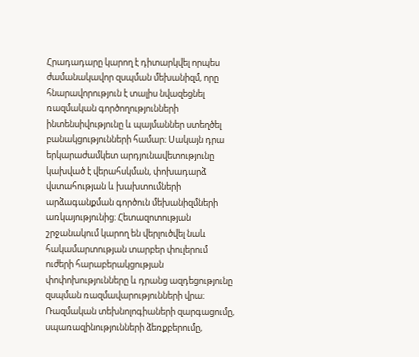Հրադադարը կարող է դիտարկվել որպես ժամանակավոր զսպման մեխանիզմ, որը հնարավորություն է տալիս նվազեցնել ռազմական գործողությունների ինտենսիվությունը և պայմաններ ստեղծել բանակցությունների համար։ Սակայն դրա երկարաժամկետ արդյունավետությունը կախված է վերահսկման, փոխադարձ վստահության և խախտումների արձագանքման գործուն մեխանիզմների առկայությունից։ Հետազոտության շրջանակում կարող են վերլուծվել նաև հակամարտության տարբեր փուլերում ուժերի հարաբերակցության փոփոխությունները և դրանց ազդեցությունը զսպման ռազմավարությունների վրա։ Ռազմական տեխնոլոգիաների զարգացումը, սպառազինությունների ձեռքբերումը,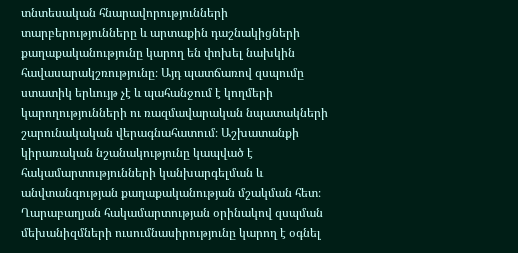տնտեսական հնարավորությունների տարբերությունները և արտաքին դաշնակիցների քաղաքականությունը կարող են փոխել նախկին հավասարակշռությունը։ Այդ պատճառով զսպումը ստատիկ երևույթ չէ և պահանջում է կողմերի կարողությունների ու ռազմավարական նպատակների շարունակական վերագնահատում։ Աշխատանքի կիրառական նշանակությունը կապված է հակամարտությունների կանխարգելման և անվտանգության քաղաքականության մշակման հետ։ Ղարաբաղյան հակամարտության օրինակով զսպման մեխանիզմների ուսումնասիրությունը կարող է օգնել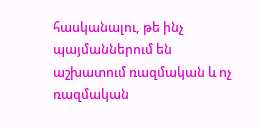հասկանալու, թե ինչ պայմաններում են աշխատում ռազմական և ոչ ռազմական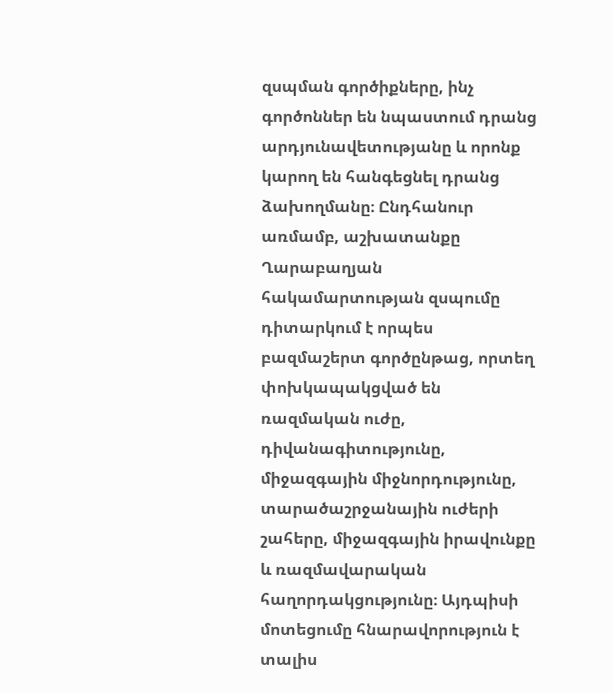զսպման գործիքները, ինչ գործոններ են նպաստում դրանց արդյունավետությանը և որոնք կարող են հանգեցնել դրանց ձախողմանը։ Ընդհանուր առմամբ, աշխատանքը Ղարաբաղյան հակամարտության զսպումը դիտարկում է որպես բազմաշերտ գործընթաց, որտեղ փոխկապակցված են ռազմական ուժը, դիվանագիտությունը, միջազգային միջնորդությունը, տարածաշրջանային ուժերի շահերը, միջազգային իրավունքը և ռազմավարական հաղորդակցությունը։ Այդպիսի մոտեցումը հնարավորություն է տալիս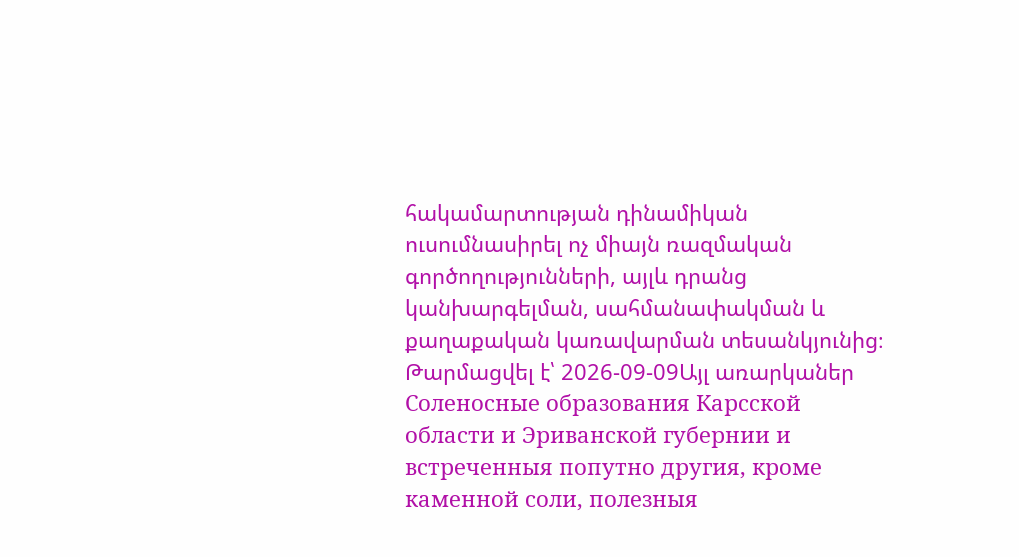հակամարտության դինամիկան ուսումնասիրել ոչ միայն ռազմական գործողությունների, այլև դրանց կանխարգելման, սահմանափակման և քաղաքական կառավարման տեսանկյունից։
Թարմացվել է՝ 2026-09-09Այլ առարկաներ
Соленосные образования Карсской области и Эриванской губернии и встреченныя попутно другия, кроме каменной соли, полезныя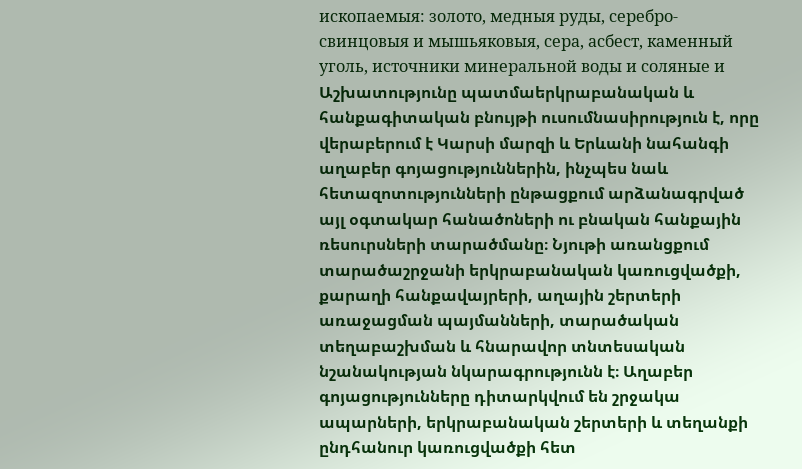ископаемыя: золото, медныя руды, серебро-свинцовыя и мышьяковыя, сера, асбест, каменный уголь, источники минеральной воды и соляные и
Աշխատությունը պատմաերկրաբանական և հանքագիտական բնույթի ուսումնասիրություն է, որը վերաբերում է Կարսի մարզի և Երևանի նահանգի աղաբեր գոյացություններին, ինչպես նաև հետազոտությունների ընթացքում արձանագրված այլ օգտակար հանածոների ու բնական հանքային ռեսուրսների տարածմանը։ Նյութի առանցքում տարածաշրջանի երկրաբանական կառուցվածքի, քարաղի հանքավայրերի, աղային շերտերի առաջացման պայմանների, տարածական տեղաբաշխման և հնարավոր տնտեսական նշանակության նկարագրությունն է։ Աղաբեր գոյացությունները դիտարկվում են շրջակա ապարների, երկրաբանական շերտերի և տեղանքի ընդհանուր կառուցվածքի հետ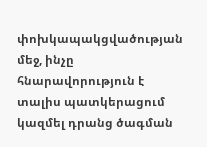փոխկապակցվածության մեջ, ինչը հնարավորություն է տալիս պատկերացում կազմել դրանց ծագման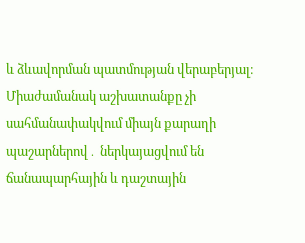և ձևավորման պատմության վերաբերյալ։ Միաժամանակ աշխատանքը չի սահմանափակվում միայն քարաղի պաշարներով․ ներկայացվում են ճանապարհային և դաշտային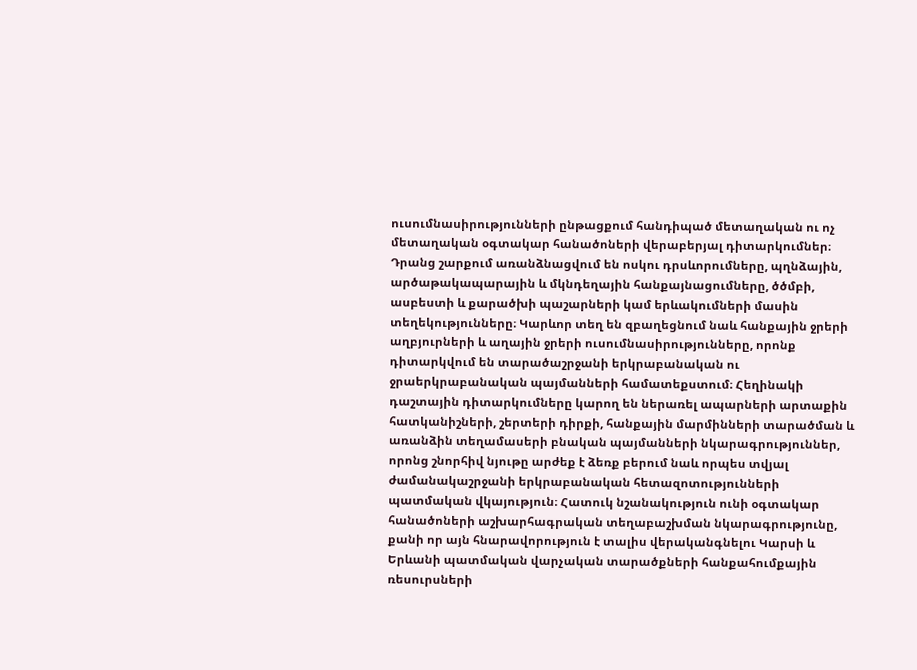ուսումնասիրությունների ընթացքում հանդիպած մետաղական ու ոչ մետաղական օգտակար հանածոների վերաբերյալ դիտարկումներ։ Դրանց շարքում առանձնացվում են ոսկու դրսևորումները, պղնձային, արծաթակապարային և մկնդեղային հանքայնացումները, ծծմբի, ասբեստի և քարածխի պաշարների կամ երևակումների մասին տեղեկությունները։ Կարևոր տեղ են զբաղեցնում նաև հանքային ջրերի աղբյուրների և աղային ջրերի ուսումնասիրությունները, որոնք դիտարկվում են տարածաշրջանի երկրաբանական ու ջրաերկրաբանական պայմանների համատեքստում։ Հեղինակի դաշտային դիտարկումները կարող են ներառել ապարների արտաքին հատկանիշների, շերտերի դիրքի, հանքային մարմինների տարածման և առանձին տեղամասերի բնական պայմանների նկարագրություններ, որոնց շնորհիվ նյութը արժեք է ձեռք բերում նաև որպես տվյալ ժամանակաշրջանի երկրաբանական հետազոտությունների պատմական վկայություն։ Հատուկ նշանակություն ունի օգտակար հանածոների աշխարհագրական տեղաբաշխման նկարագրությունը, քանի որ այն հնարավորություն է տալիս վերականգնելու Կարսի և Երևանի պատմական վարչական տարածքների հանքահումքային ռեսուրսների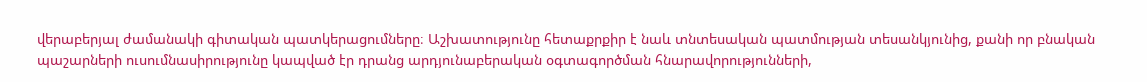վերաբերյալ ժամանակի գիտական պատկերացումները։ Աշխատությունը հետաքրքիր է նաև տնտեսական պատմության տեսանկյունից, քանի որ բնական պաշարների ուսումնասիրությունը կապված էր դրանց արդյունաբերական օգտագործման հնարավորությունների,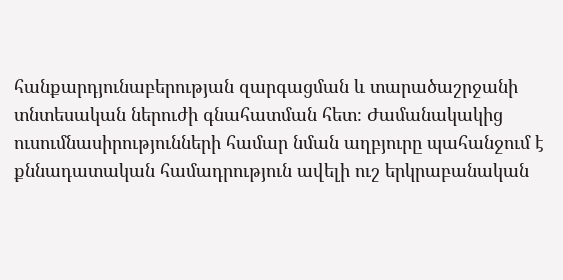հանքարդյունաբերության զարգացման և տարածաշրջանի տնտեսական ներուժի գնահատման հետ։ Ժամանակակից ուսումնասիրությունների համար նման աղբյուրը պահանջում է քննադատական համադրություն ավելի ուշ երկրաբանական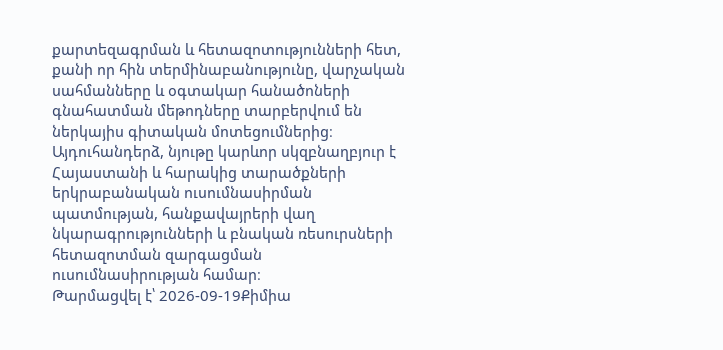քարտեզագրման և հետազոտությունների հետ, քանի որ հին տերմինաբանությունը, վարչական սահմանները և օգտակար հանածոների գնահատման մեթոդները տարբերվում են ներկայիս գիտական մոտեցումներից։ Այդուհանդերձ, նյութը կարևոր սկզբնաղբյուր է Հայաստանի և հարակից տարածքների երկրաբանական ուսումնասիրման պատմության, հանքավայրերի վաղ նկարագրությունների և բնական ռեսուրսների հետազոտման զարգացման ուսումնասիրության համար։
Թարմացվել է՝ 2026-09-19Քիմիա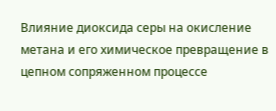Влияние диоксида серы на окисление метана и его химическое превращение в цепном сопряженном процессе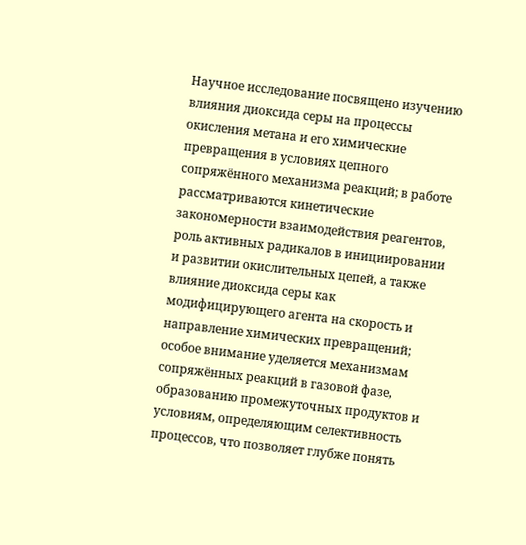Научное исследование посвящено изучению влияния диоксида серы на процессы окисления метана и его химические превращения в условиях цепного сопряжённого механизма реакций; в работе рассматриваются кинетические закономерности взаимодействия реагентов, роль активных радикалов в инициировании и развитии окислительных цепей, а также влияние диоксида серы как модифицирующего агента на скорость и направление химических превращений; особое внимание уделяется механизмам сопряжённых реакций в газовой фазе, образованию промежуточных продуктов и условиям, определяющим селективность процессов, что позволяет глубже понять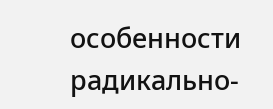особенности радикально-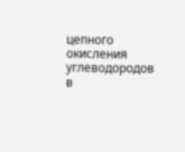цепного окисления углеводородов в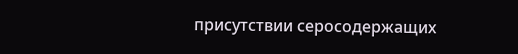присутствии серосодержащих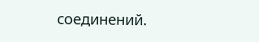соединений.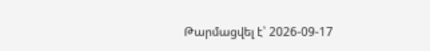Թարմացվել է՝ 2026-09-17